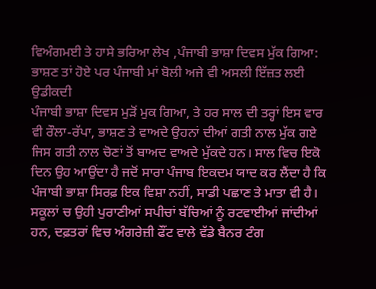ਵਿਅੰਗਮਈ ਤੇ ਹਾਸੇ ਭਰਿਆ ਲੇਖ ,ਪੰਜਾਬੀ ਭਾਸ਼ਾ ਦਿਵਸ ਮੁੱਕ ਗਿਆ: ਭਾਸ਼ਣ ਤਾਂ ਹੋਏ ਪਰ ਪੰਜਾਬੀ ਮਾਂ ਬੋਲੀ ਅਜੇ ਵੀ ਅਸਲੀ ਇੱਜ਼ਤ ਲਈ ਉਡੀਕਦੀ
ਪੰਜਾਬੀ ਭਾਸ਼ਾ ਦਿਵਸ ਮੁੜੋਂ ਮੁਕ ਗਿਆ, ਤੇ ਹਰ ਸਾਲ ਦੀ ਤਰ੍ਹਾਂ ਇਸ ਵਾਰ ਵੀ ਰੌਲਾ-ਰੱਪਾ, ਭਾਸ਼ਣ ਤੇ ਵਾਅਦੇ ਉਹਨਾਂ ਦੀਆਂ ਗਤੀ ਨਾਲ ਮੁੱਕ ਗਏ ਜਿਸ ਗਤੀ ਨਾਲ ਚੋਣਾਂ ਤੋਂ ਬਾਅਦ ਵਾਅਦੇ ਮੁੱਕਦੇ ਹਨ। ਸਾਲ ਵਿਚ ਇਕੋ ਦਿਨ ਉਹ ਆਉਂਦਾ ਹੈ ਜਦੋਂ ਸਾਰਾ ਪੰਜਾਬ ਇਕਦਮ ਯਾਦ ਕਰ ਲੈਂਦਾ ਹੈ ਕਿ ਪੰਜਾਬੀ ਭਾਸ਼ਾ ਸਿਰਫ਼ ਇਕ ਵਿਸ਼ਾ ਨਹੀਂ, ਸਾਡੀ ਪਛਾਣ ਤੇ ਮਾਤਾ ਵੀ ਹੈ। ਸਕੂਲਾਂ ਚ ਉਹੀ ਪੁਰਾਣੀਆਂ ਸਪੀਚਾਂ ਬੱਚਿਆਂ ਨੂੰ ਰਟਵਾਈਆਂ ਜਾਂਦੀਆਂ ਹਨ, ਦਫ਼ਤਰਾਂ ਵਿਚ ਅੰਗਰੇਜ਼ੀ ਫੌਂਟ ਵਾਲੇ ਵੱਡੇ ਬੈਨਰ ਟੰਗ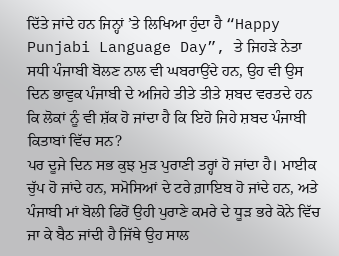ਦਿੱਤੇ ਜਾਂਦੇ ਹਨ ਜਿਨ੍ਹਾਂ ’ਤੇ ਲਿਖਿਆ ਹੁੰਦਾ ਹੈ “Happy Punjabi Language Day”, ਤੇ ਜਿਹੜੇ ਨੇਤਾ ਸਧੀ ਪੰਜਾਬੀ ਬੋਲਣ ਨਾਲ ਵੀ ਘਬਰਾਉਂਦੇ ਹਨ, ਉਹ ਵੀ ਉਸ ਦਿਨ ਭਾਵੁਕ ਪੰਜਾਬੀ ਦੇ ਅਜਿਹੇ ਤੀਤੇ ਤੀਤੇ ਸ਼ਬਦ ਵਰਤਦੇ ਹਨ ਕਿ ਲੋਕਾਂ ਨੂੰ ਵੀ ਸ਼ੱਕ ਹੋ ਜਾਂਦਾ ਹੈ ਕਿ ਇਹੋ ਜਿਹੇ ਸ਼ਬਦ ਪੰਜਾਬੀ ਕਿਤਾਬਾਂ ਵਿੱਚ ਸਨ?
ਪਰ ਦੂਜੇ ਦਿਨ ਸਭ ਕੁਝ ਮੁੜ ਪੁਰਾਣੀ ਤਰ੍ਹਾਂ ਹੋ ਜਾਂਦਾ ਹੈ। ਮਾਈਕ ਚੁੱਪ ਹੋ ਜਾਂਦੇ ਹਨ, ਸਮੋਸਿਆਂ ਦੇ ਟਰੇ ਗ਼ਾਇਬ ਹੋ ਜਾਂਦੇ ਹਨ, ਅਤੇ ਪੰਜਾਬੀ ਮਾਂ ਬੋਲੀ ਫਿਰੋਂ ਉਹੀ ਪੁਰਾਣੇ ਕਮਰੇ ਦੇ ਧੂੜ ਭਰੇ ਕੋਨੇ ਵਿੱਚ ਜਾ ਕੇ ਬੈਠ ਜਾਂਦੀ ਹੈ ਜਿੱਥੇ ਉਹ ਸਾਲ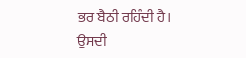ਭਰ ਬੈਠੀ ਰਹਿੰਦੀ ਹੈ। ਉਸਦੀ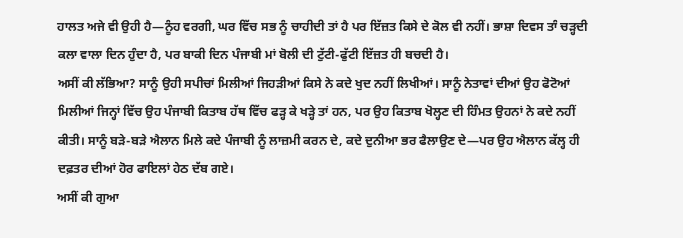ਹਾਲਤ ਅਜੇ ਵੀ ਉਹੀ ਹੈ—ਨੂੰਹ ਵਰਗੀ, ਘਰ ਵਿੱਚ ਸਭ ਨੂੰ ਚਾਹੀਦੀ ਤਾਂ ਹੈ ਪਰ ਇੱਜ਼ਤ ਕਿਸੇ ਦੇ ਕੋਲ ਵੀ ਨਹੀਂ। ਭਾਸ਼ਾ ਦਿਵਸ ਤਾੰ ਚੜ੍ਹਦੀ ਕਲਾ ਵਾਲਾ ਦਿਨ ਹੁੰਦਾ ਹੈ, ਪਰ ਬਾਕੀ ਦਿਨ ਪੰਜਾਬੀ ਮਾਂ ਬੋਲੀ ਦੀ ਟੁੱਟੀ-ਫੁੱਟੀ ਇੱਜ਼ਤ ਹੀ ਬਚਦੀ ਹੈ।
ਅਸੀਂ ਕੀ ਲੱਭਿਆ? ਸਾਨੂੰ ਉਹੀ ਸਪੀਚਾਂ ਮਿਲੀਆਂ ਜਿਹੜੀਆਂ ਕਿਸੇ ਨੇ ਕਦੇ ਖੁਦ ਨਹੀਂ ਲਿਖੀਆਂ। ਸਾਨੂੰ ਨੇਤਾਵਾਂ ਦੀਆਂ ਉਹ ਫੋਟੋਆਂ ਮਿਲੀਆਂ ਜਿਨ੍ਹਾਂ ਵਿੱਚ ਉਹ ਪੰਜਾਬੀ ਕਿਤਾਬ ਹੱਥ ਵਿੱਚ ਫੜ੍ਹ ਕੇ ਖੜ੍ਹੇ ਤਾਂ ਹਨ, ਪਰ ਉਹ ਕਿਤਾਬ ਖੋਲ੍ਹਣ ਦੀ ਹਿੰਮਤ ਉਹਨਾਂ ਨੇ ਕਦੇ ਨਹੀਂ ਕੀਤੀ। ਸਾਨੂੰ ਬੜੇ-ਬੜੇ ਐਲਾਨ ਮਿਲੇ ਕਦੇ ਪੰਜਾਬੀ ਨੂੰ ਲਾਜ਼ਮੀ ਕਰਨ ਦੇ, ਕਦੇ ਦੁਨੀਆ ਭਰ ਫੈਲਾਉਣ ਦੇ—ਪਰ ਉਹ ਐਲਾਨ ਕੱਲ੍ਹ ਹੀ ਦਫ਼ਤਰ ਦੀਆਂ ਹੋਰ ਫਾਇਲਾਂ ਹੇਠ ਦੱਬ ਗਏ।
ਅਸੀਂ ਕੀ ਗੁਆ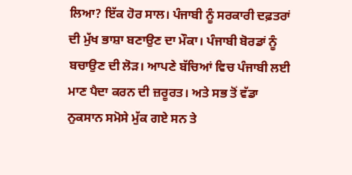ਲਿਆ? ਇੱਕ ਹੋਰ ਸਾਲ। ਪੰਜਾਬੀ ਨੂੰ ਸਰਕਾਰੀ ਦਫ਼ਤਰਾਂ ਦੀ ਮੁੱਖ ਭਾਸ਼ਾ ਬਣਾਉਣ ਦਾ ਮੌਕਾ। ਪੰਜਾਬੀ ਬੋਰਡਾਂ ਨੂੰ ਬਚਾਉਣ ਦੀ ਲੋੜ। ਆਪਣੇ ਬੱਚਿਆਂ ਵਿਚ ਪੰਜਾਬੀ ਲਈ ਮਾਣ ਪੈਦਾ ਕਰਨ ਦੀ ਜ਼ਰੂਰਤ। ਅਤੇ ਸਭ ਤੋਂ ਵੱਡਾ ਨੁਕਸਾਨ ਸਮੋਸੇ ਮੁੱਕ ਗਏ ਸਨ ਤੇ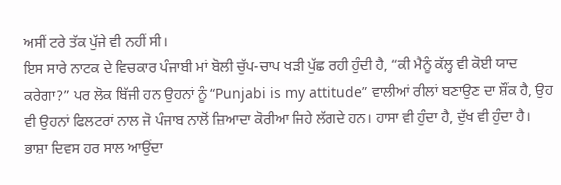ਅਸੀਂ ਟਰੇ ਤੱਕ ਪੁੱਜੇ ਵੀ ਨਹੀਂ ਸੀ।
ਇਸ ਸਾਰੇ ਨਾਟਕ ਦੇ ਵਿਚਕਾਰ ਪੰਜਾਬੀ ਮਾਂ ਬੋਲੀ ਚੁੱਪ-ਚਾਪ ਖੜੀ ਪੁੱਛ ਰਹੀ ਹੁੰਦੀ ਹੈ, “ਕੀ ਮੈਨੂੰ ਕੱਲ੍ਹ ਵੀ ਕੋਈ ਯਾਦ ਕਰੇਗਾ?” ਪਰ ਲੋਕ ਬਿੱਜੀ ਹਨ ਉਹਨਾਂ ਨੂੰ “Punjabi is my attitude” ਵਾਲੀਆਂ ਰੀਲਾਂ ਬਣਾਉਣ ਦਾ ਸ਼ੌਂਕ ਹੈ, ਉਹ ਵੀ ਉਹਨਾਂ ਫਿਲਟਰਾਂ ਨਾਲ ਜੋ ਪੰਜਾਬ ਨਾਲੋਂ ਜ਼ਿਆਦਾ ਕੋਰੀਆ ਜਿਹੇ ਲੱਗਦੇ ਹਨ। ਹਾਸਾ ਵੀ ਹੁੰਦਾ ਹੈ, ਦੁੱਖ ਵੀ ਹੁੰਦਾ ਹੈ। ਭਾਸ਼ਾ ਦਿਵਸ ਹਰ ਸਾਲ ਆਉਂਦਾ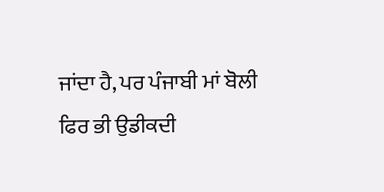ਜਾਂਦਾ ਹੈ, ਪਰ ਪੰਜਾਬੀ ਮਾਂ ਬੋਲੀ ਫਿਰ ਭੀ ਉਡੀਕਦੀ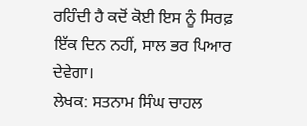ਰਹਿੰਦੀ ਹੈ ਕਦੋਂ ਕੋਈ ਇਸ ਨੂੰ ਸਿਰਫ਼ ਇੱਕ ਦਿਨ ਨਹੀਂ, ਸਾਲ ਭਰ ਪਿਆਰ ਦੇਵੇਗਾ।
ਲੇਖਕ: ਸਤਨਾਮ ਸਿੰਘ ਚਾਹਲ